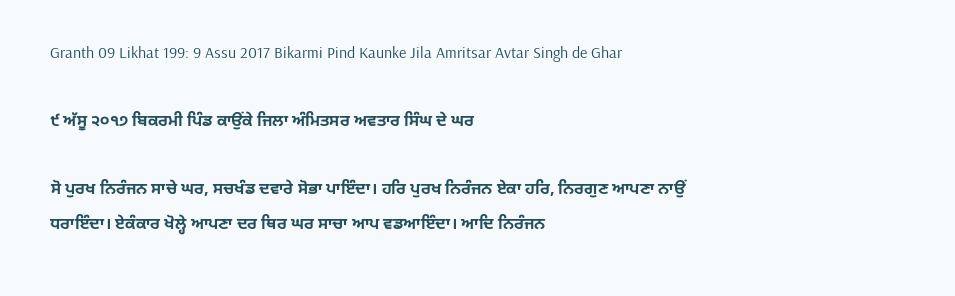Granth 09 Likhat 199: 9 Assu 2017 Bikarmi Pind Kaunke Jila Amritsar Avtar Singh de Ghar

੯ ਅੱਸੂ ੨੦੧੭ ਬਿਕਰਮੀ ਪਿੰਡ ਕਾਉਂਕੇ ਜਿਲਾ ਅੰਮਿਤਸਰ ਅਵਤਾਰ ਸਿੰਘ ਦੇ ਘਰ

ਸੋ ਪੁਰਖ ਨਿਰੰਜਨ ਸਾਚੇ ਘਰ, ਸਚਖੰਡ ਦਵਾਰੇ ਸੋਭਾ ਪਾਇੰਦਾ। ਹਰਿ ਪੁਰਖ ਨਿਰੰਜਨ ਏਕਾ ਹਰਿ, ਨਿਰਗੁਣ ਆਪਣਾ ਨਾਉਂ ਧਰਾਇੰਦਾ। ਏਕੰਕਾਰ ਖੋਲ੍ਹੇ ਆਪਣਾ ਦਰ ਥਿਰ ਘਰ ਸਾਚਾ ਆਪ ਵਡਆਇੰਦਾ। ਆਦਿ ਨਿਰੰਜਨ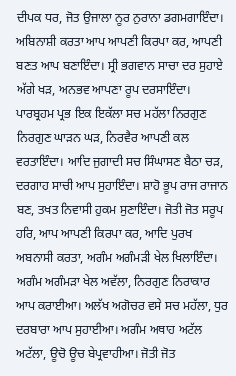ਦੀਪਕ ਧਰ, ਜੋਤ ਉਜਾਲਾ ਨੂਰ ਨੁਰਾਨਾ ਡਗਮਗਾਇੰਦਾ। ਅਬਿਨਾਸ਼ੀ ਕਰਤਾ ਆਪ ਆਪਣੀ ਕਿਰਪਾ ਕਰ, ਆਪਣੀ ਬਣਤ ਆਪ ਬਣਾਇੰਦਾ। ਸ੍ਰੀ ਭਗਵਾਨ ਸਾਚਾ ਦਰ ਸੁਹਾਏ ਅੱਗੇ ਖੜ, ਅਨਭਵ ਆਪਣਾ ਰੂਪ ਦਰਸਾਇੰਦਾ। ਪਾਰਬ੍ਰਹਮ ਪ੍ਰਭ ਇਕ ਇਕੱਲਾ ਸਚ ਮਹੱਲਾ ਨਿਰਗੁਣ ਨਿਰਗੁਣ ਘਾੜਨ ਘੜ, ਨਿਰਵੈਰ ਆਪਣੀ ਕਲ ਵਰਤਾਇੰਦਾ। ਆਦਿ ਜੁਗਾਦੀ ਸਚ ਸਿੰਘਾਸਣ ਬੈਠਾ ਚੜ, ਦਰਗਾਹ ਸਾਚੀ ਆਪ ਸੁਹਾਇੰਦਾ। ਸ਼ਾਹੋ ਭੂਪ ਰਾਜ ਰਾਜਾਨ ਬਣ, ਤਖਤ ਨਿਵਾਸੀ ਹੁਕਮ ਸੁਣਾਇੰਦਾ। ਜੋਤੀ ਜੋਤ ਸਰੂਪ ਹਰਿ, ਆਪ ਆਪਣੀ ਕਿਰਪਾ ਕਰ, ਆਦਿ ਪੁਰਖ ਅਬਨਾਸੀ ਕਰਤਾ, ਅਗੰਮ ਅਗੰਮੜੀ ਖੇਲ ਖਿਲਾਇੰਦਾ। ਅਗੰਮ ਅਗੰਮੜਾ ਖੇਲ ਅਵੱਲਾ, ਨਿਰਗੁਣ ਨਿਰਾਕਾਰ ਆਪ ਕਰਾਈਆ। ਅਲੱਖ ਅਗੋਚਰ ਵਸੇ ਸਚ ਮਹੱਲਾ, ਧੁਰ ਦਰਬਾਰਾ ਆਪ ਸੁਹਾਈਆ। ਅਗੰਮ ਅਥਾਹ ਅਟੱਲ ਅਟੱਲਾ, ਊਚੋ ਊਚ ਬੇਪ੍ਰਵਾਹੀਆ। ਜੋਤੀ ਜੋਤ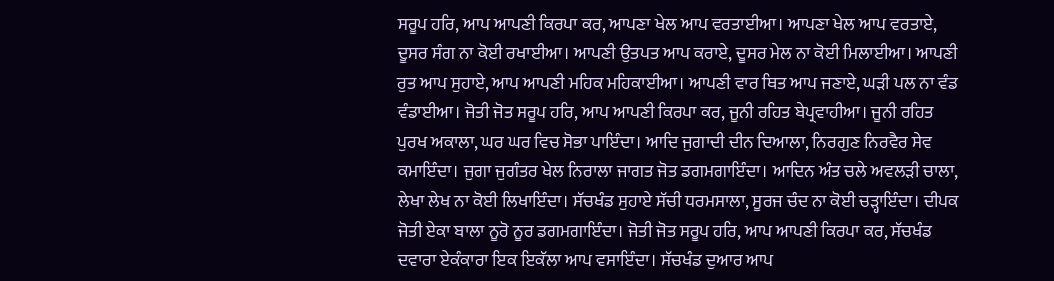ਸਰੂਪ ਹਰਿ, ਆਪ ਆਪਣੀ ਕਿਰਪਾ ਕਰ, ਆਪਣਾ ਖੇਲ ਆਪ ਵਰਤਾਈਆ। ਆਪਣਾ ਖੇਲ ਆਪ ਵਰਤਾਏ, ਦੂਸਰ ਸੰਗ ਨਾ ਕੋਈ ਰਖਾਈਆ। ਆਪਣੀ ਉਤਪਤ ਆਪ ਕਰਾਏ, ਦੂਸਰ ਮੇਲ ਨਾ ਕੋਈ ਮਿਲਾਈਆ। ਆਪਣੀ ਰੁਤ ਆਪ ਸੁਹਾਏ, ਆਪ ਆਪਣੀ ਮਹਿਕ ਮਹਿਕਾਈਆ। ਆਪਣੀ ਵਾਰ ਥਿਤ ਆਪ ਜਣਾਏ, ਘੜੀ ਪਲ ਨਾ ਵੰਡ ਵੰਡਾਈਆ। ਜੋਤੀ ਜੋਤ ਸਰੂਪ ਹਰਿ, ਆਪ ਆਪਣੀ ਕਿਰਪਾ ਕਰ, ਜੂਨੀ ਰਹਿਤ ਬੇਪ੍ਰਵਾਹੀਆ। ਜੂਨੀ ਰਹਿਤ ਪੁਰਖ ਅਕਾਲਾ, ਘਰ ਘਰ ਵਿਚ ਸੋਭਾ ਪਾਇੰਦਾ। ਆਦਿ ਜੁਗਾਦੀ ਦੀਨ ਦਿਆਲਾ, ਨਿਰਗੁਣ ਨਿਰਵੈਰ ਸੇਵ ਕਮਾਇੰਦਾ। ਜੁਗਾ ਜੁਗੰਤਰ ਖੇਲ ਨਿਰਾਲਾ ਜਾਗਤ ਜੋਤ ਡਗਮਗਾਇੰਦਾ। ਆਦਿਨ ਅੰਤ ਚਲੇ ਅਵਲੜੀ ਚਾਲਾ, ਲੇਖਾ ਲੇਖ ਨਾ ਕੋਈ ਲਿਖਾਇੰਦਾ। ਸੱਚਖੰਡ ਸੁਹਾਏ ਸੱਚੀ ਧਰਮਸਾਲਾ, ਸੂਰਜ ਚੰਦ ਨਾ ਕੋਈ ਚੜ੍ਹਾਇੰਦਾ। ਦੀਪਕ ਜੋਤੀ ਏਕਾ ਬਾਲਾ ਨੂਰੋ ਨੂਰ ਡਗਮਗਾਇੰਦਾ। ਜੋਤੀ ਜੋਤ ਸਰੂਪ ਹਰਿ, ਆਪ ਆਪਣੀ ਕਿਰਪਾ ਕਰ, ਸੱਚਖੰਡ ਦਵਾਰਾ ਏਕੰਕਾਰਾ ਇਕ ਇਕੱਲਾ ਆਪ ਵਸਾਇੰਦਾ। ਸੱਚਖੰਡ ਦੁਆਰ ਆਪ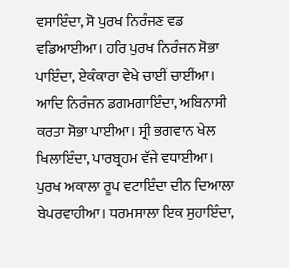ਵਸਾਇੰਦਾ, ਸੋ ਪੁਰਖ ਨਿਰੰਜਣ ਵਡ ਵਡਿਆਈਆ। ਹਰਿ ਪੁਰਖ ਨਿਰੰਜਨ ਸੋਭਾ ਪਾਇੰਦਾ, ਏਕੰਕਾਰਾ ਵੇਖੇ ਚਾਈਂ ਚਾਈਂਆ। ਆਦਿ ਨਿਰੰਜਨ ਡਗਮਗਾਇੰਦਾ, ਅਬਿਨਾਸੀ ਕਰਤਾ ਸੋਭਾ ਪਾਈਆ। ਸ੍ਰੀ ਭਗਵਾਨ ਖੇਲ ਖਿਲਾਇੰਦਾ, ਪਾਰਬ੍ਰਹਮ ਵੱਜੇ ਵਧਾਈਆ। ਪੁਰਖ ਅਕਾਲਾ ਰੂਪ ਵਟਾਇੰਦਾ ਦੀਨ ਦਿਆਲਾ ਬੇਪਰਵਾਹੀਆ। ਧਰਮਸਾਲਾ ਇਕ ਸੁਹਾਇੰਦਾ,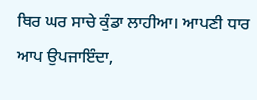ਥਿਰ ਘਰ ਸਾਚੇ ਕੁੰਡਾ ਲਾਹੀਆ। ਆਪਣੀ ਧਾਰ ਆਪ ਉਪਜਾਇੰਦਾ,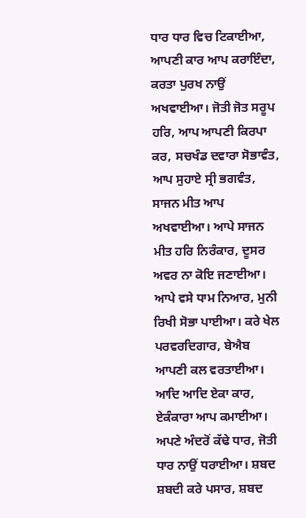ਧਾਰ ਧਾਰ ਵਿਚ ਟਿਕਾਈਆ, ਆਪਣੀ ਕਾਰ ਆਪ ਕਰਾਇੰਦਾ, ਕਰਤਾ ਪੁਰਖ ਨਾਉਂ ਅਖਵਾਈਆ। ਜੋਤੀ ਜੋਤ ਸਰੂਪ ਹਰਿ, ਆਪ ਆਪਣੀ ਕਿਰਪਾ ਕਰ, ਸਚਖੰਡ ਦਵਾਰਾ ਸੋਭਾਵੰਤ, ਆਪ ਸੁਹਾਏ ਸ੍ਰੀ ਭਗਵੰਤ, ਸਾਜਨ ਮੀਤ ਆਪ ਅਖਵਾਈਆ। ਆਪੇ ਸਾਜਨ ਮੀਤ ਹਰਿ ਨਿਰੰਕਾਰ, ਦੂਸਰ ਅਵਰ ਨਾ ਕੋਇ ਜਣਾਈਆ। ਆਪੇ ਵਸੇ ਧਾਮ ਨਿਆਰ, ਮੁਨੀ ਰਿਖੀ ਸੋਭਾ ਪਾਈਆ। ਕਰੇ ਖੇਲ ਪਰਵਰਦਿਗਾਰ, ਬੇਐਬ ਆਪਣੀ ਕਲ ਵਰਤਾਈਆ। ਆਦਿ ਆਦਿ ਏਕਾ ਕਾਰ, ਏਕੰਕਾਰਾ ਆਪ ਕਮਾਈਆ। ਅਪਣੇ ਅੰਦਰੋਂ ਕੱਢੇ ਧਾਰ, ਜੋਤੀ ਧਾਰ ਨਾਉਂ ਧਰਾਈਆ। ਸ਼ਬਦ ਸ਼ਬਦੀ ਕਰੇ ਪਸਾਰ, ਸ਼ਬਦ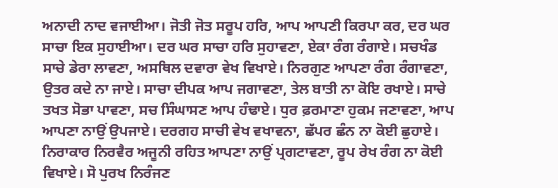ਅਨਾਦੀ ਨਾਦ ਵਜਾਈਆ। ਜੋਤੀ ਜੋਤ ਸਰੂਪ ਹਰਿ, ਆਪ ਆਪਣੀ ਕਿਰਪਾ ਕਰ, ਦਰ ਘਰ ਸਾਚਾ ਇਕ ਸੁਹਾਈਆ। ਦਰ ਘਰ ਸਾਚਾ ਹਰਿ ਸੁਹਾਵਣਾ, ਏਕਾ ਰੰਗ ਰੰਗਾਏ। ਸਚਖੰਡ ਸਾਚੇ ਡੇਰਾ ਲਾਵਣਾ, ਅਸਥਿਲ ਦਵਾਰਾ ਵੇਖ ਵਿਖਾਏ। ਨਿਰਗੁਣ ਆਪਣਾ ਰੰਗ ਰੰਗਾਵਣਾ, ਉਤਰ ਕਦੇ ਨਾ ਜਾਏ। ਸਾਚਾ ਦੀਪਕ ਆਪ ਜਗਾਵਣਾ, ਤੇਲ ਬਾਤੀ ਨਾ ਕੋਇ ਰਖਾਏ। ਸਾਚੇ ਤਖਤ ਸੋਭਾ ਪਾਵਣਾ, ਸਚ ਸਿੰਘਾਸਣ ਆਪ ਹੰਢਾਏ। ਧੁਰ ਫ਼ਰਮਾਣਾ ਹੁਕਮ ਜਣਾਵਣਾ, ਆਪ ਆਪਣਾ ਨਾਉਂ ਉਪਜਾਏ। ਦਰਗਹ ਸਾਚੀ ਵੇਖ ਵਖਾਵਨਾ, ਛੱਪਰ ਛੰਨ ਨਾ ਕੋਈ ਛੁਹਾਏ। ਨਿਰਾਕਾਰ ਨਿਰਵੈਰ ਅਜੂਨੀ ਰਹਿਤ ਆਪਣਾ ਨਾਉਂ ਪ੍ਰਗਟਾਵਣਾ, ਰੂਪ ਰੇਖ ਰੰਗ ਨਾ ਕੋਈ ਵਿਖਾਏ। ਸੋ ਪੁਰਖ ਨਿਰੰਜਣ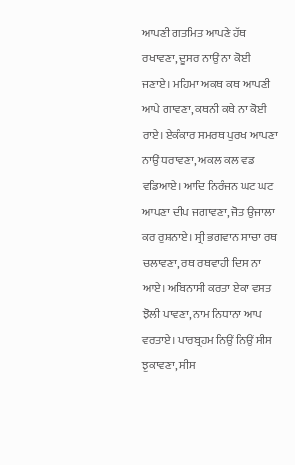ਆਪਣੀ ਗਤਮਿਤ ਆਪਣੇ ਹੱਥ ਰਖਾਵਣਾ, ਦੂਸਰ ਨਾਉਂ ਨਾ ਕੋਈ ਜਣਾਏ। ਮਹਿਮਾ ਅਕਥ ਕਥ ਆਪਣੀ ਆਪੇ ਗਾਵਣਾ, ਕਥਨੀ ਕਥੇ ਨਾ ਕੋਈ ਰਾਏ। ਏਕੰਕਾਰ ਸਮਰਥ ਪੁਰਖ ਆਪਣਾ ਨਾਉਂ ਧਰਾਵਣਾ, ਅਕਲ ਕਲ ਵਡ ਵਡਿਆਏ। ਆਦਿ ਨਿਰੰਜਨ ਘਟ ਘਟ ਆਪਣਾ ਦੀਪ ਜਗਾਵਣਾ, ਜੋਤ ਉਜਾਲਾ ਕਰ ਰੁਸ਼ਨਾਏ। ਸ੍ਰੀ ਭਗਵਾਨ ਸਾਚਾ ਰਥ ਚਲਾਵਣਾ, ਰਥ ਰਥਵਾਹੀ ਦਿਸ ਨਾ ਆਏ। ਅਬਿਨਾਸੀ ਕਰਤਾ ਏਕਾ ਵਸਤ ਝੋਲੀ ਪਾਵਣਾ, ਨਾਮ ਨਿਧਾਨਾ ਆਪ ਵਰਤਾਏ। ਪਾਰਬ੍ਰਹਮ ਨਿਉਂ ਨਿਉਂ ਸੀਸ ਝੁਕਾਵਣਾ, ਸੀਸ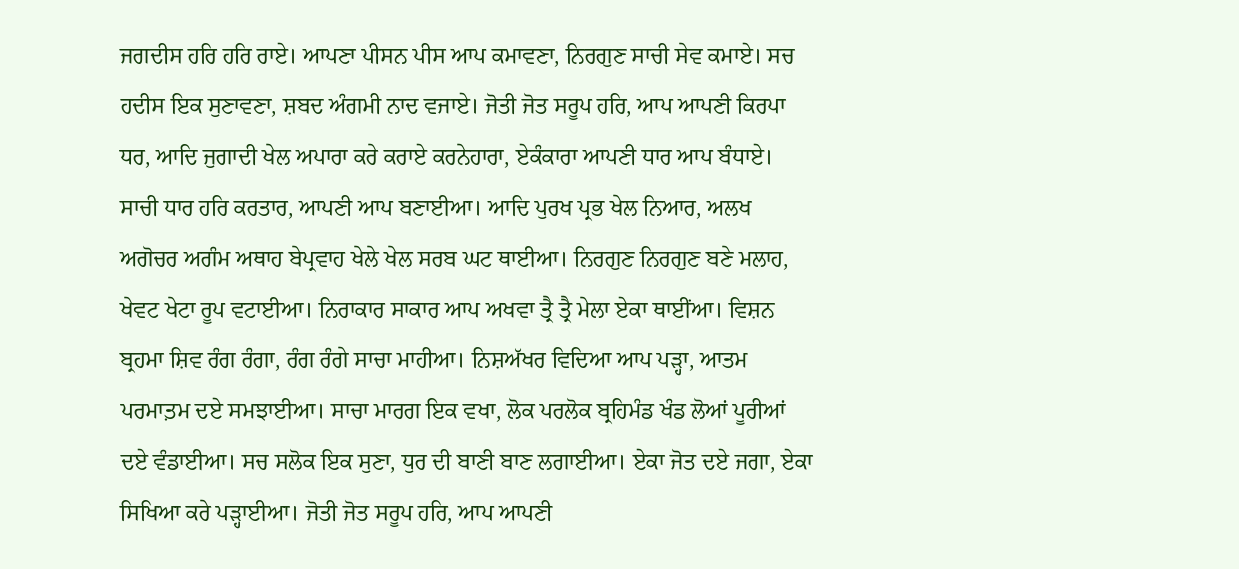ਜਗਦੀਸ ਹਰਿ ਹਰਿ ਰਾਏ। ਆਪਣਾ ਪੀਸਨ ਪੀਸ ਆਪ ਕਮਾਵਣਾ, ਨਿਰਗੁਣ ਸਾਚੀ ਸੇਵ ਕਮਾਏ। ਸਚ ਹਦੀਸ ਇਕ ਸੁਣਾਵਣਾ, ਸ਼ਬਦ ਅੰਗਮੀ ਨਾਦ ਵਜਾਏ। ਜੋਤੀ ਜੋਤ ਸਰੂਪ ਹਰਿ, ਆਪ ਆਪਣੀ ਕਿਰਪਾ ਧਰ, ਆਦਿ ਜੁਗਾਦੀ ਖੇਲ ਅਪਾਰਾ ਕਰੇ ਕਰਾਏ ਕਰਨੇਹਾਰਾ, ਏਕੰਕਾਰਾ ਆਪਣੀ ਧਾਰ ਆਪ ਬੰਧਾਏ। ਸਾਚੀ ਧਾਰ ਹਰਿ ਕਰਤਾਰ, ਆਪਣੀ ਆਪ ਬਣਾਈਆ। ਆਦਿ ਪੁਰਖ ਪ੍ਰਭ ਖੇਲ ਨਿਆਰ, ਅਲਖ ਅਗੋਚਰ ਅਗੰਮ ਅਥਾਹ ਬੇਪ੍ਰਵਾਹ ਖੇਲੇ ਖੇਲ ਸਰਬ ਘਟ ਥਾਈਆ। ਨਿਰਗੁਣ ਨਿਰਗੁਣ ਬਣੇ ਮਲਾਹ, ਖੇਵਟ ਖੇਟਾ ਰੂਪ ਵਟਾਈਆ। ਨਿਰਾਕਾਰ ਸਾਕਾਰ ਆਪ ਅਖਵਾ ਤ੍ਰੈ ਤ੍ਰੈ ਮੇਲਾ ਏਕਾ ਥਾਈਂਆ। ਵਿਸ਼ਨ ਬ੍ਰਹਮਾ ਸ਼ਿਵ ਰੰਗ ਰੰਗਾ, ਰੰਗ ਰੰਗੇ ਸਾਚਾ ਮਾਹੀਆ। ਨਿਸ਼ਅੱਖਰ ਵਿਦਿਆ ਆਪ ਪੜ੍ਹਾ, ਆਤਮ ਪਰਮਾਤ਼ਮ ਦਏ ਸਮਝਾਈਆ। ਸਾਚਾ ਮਾਰਗ ਇਕ ਵਖਾ, ਲੋਕ ਪਰਲੋਕ ਬ੍ਰਹਿਮੰਡ ਖੰਡ ਲੋਆਂ ਪੂਰੀਆਂ ਦਏ ਵੰਡਾਈਆ। ਸਚ ਸਲੋਕ ਇਕ ਸੁਣਾ, ਧੁਰ ਦੀ ਬਾਣੀ ਬਾਣ ਲਗਾਈਆ। ਏਕਾ ਜੋਤ ਦਏ ਜਗਾ, ਏਕਾ ਸਿਖਿਆ ਕਰੇ ਪੜ੍ਹਾਈਆ। ਜੋਤੀ ਜੋਤ ਸਰੂਪ ਹਰਿ, ਆਪ ਆਪਣੀ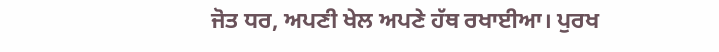ਜੋਤ ਧਰ, ਅਪਣੀ ਖੇਲ ਅਪਣੇ ਹੱਥ ਰਖਾਈਆ। ਪੁਰਖ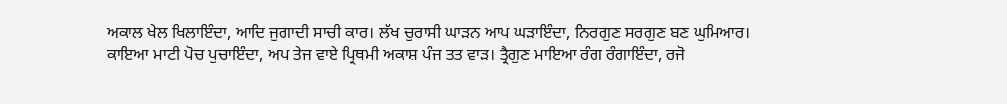ਅਕਾਲ ਖੇਲ ਖਿਲਾਇੰਦਾ, ਆਦਿ ਜੁਗਾਦੀ ਸਾਚੀ ਕਾਰ। ਲੱਖ ਚੁਰਾਸੀ ਘਾੜਨ ਆਪ ਘੜਾਇੰਦਾ, ਨਿਰਗੁਣ ਸਰਗੁਣ ਬਣ ਘੁਮਿਆਰ। ਕਾਇਆ ਮਾਟੀ ਪੋਚ ਪੁਚਾਇੰਦਾ, ਅਪ ਤੇਜ ਵਾਏ ਪ੍ਰਿਥਮੀ ਅਕਾਸ਼ ਪੰਜ ਤਤ ਵਾੜ। ਤ੍ਰੈਗੁਣ ਮਾਇਆ ਰੰਗ ਰੰਗਾਇੰਦਾ, ਰਜੋ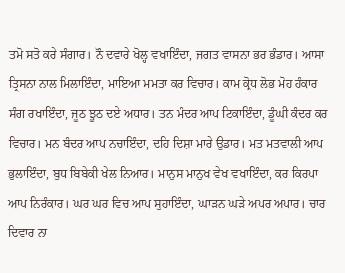ਤਮੋ ਸਤੋ ਕਰੇ ਸੰਗਾਰ। ਨੌ ਦਵਾਰੇ ਖੋਲ੍ਹ ਵਖਾਇੰਦਾ, ਜਗਤ ਵਾਸਨਾ ਭਰ ਭੰਡਾਰ। ਆਸਾ ਤ੍ਰਿਸਨਾ ਨਾਲ ਮਿਲਾਇੰਦਾ, ਮਾਇਆ ਮਮਤਾ ਕਰ ਵਿਚਾਰ। ਕਾਮ ਕ੍ਰੋਧ ਲੋਭ ਮੋਹ ਹੰਕਾਰ ਸੰਗ ਰਖਾਇੰਦਾ, ਜੂਠ ਝੂਠ ਦਏ ਅਧਾਰ। ਤਨ ਮੰਦਰ ਆਪ ਟਿਕਾਇੰਦਾ, ਡੂੰਘੀ ਕੰਦਰ ਕਰ ਵਿਚਾਰ। ਮਨ ਬੰਦਰ ਆਪ ਨਚਾਇੰਦਾ, ਦਹਿ ਦਿਸ਼ਾ ਮਾਰੇ ਉਡਾਰ। ਮਤ ਮਤਵਾਲੀ ਆਪ ਭੁਲਾਇੰਦਾ, ਬੁਧ ਬਿਬੇਕੀ ਖੇਲ ਨਿਆਰ। ਮਾਨੁਸ ਮਾਨੁਖ ਵੇਖ ਵਖਾਇੰਦਾ, ਕਰ ਕਿਰਪਾ ਆਪ ਨਿਰੰਕਾਰ। ਘਰ ਘਰ ਵਿਚ ਆਪ ਸੁਹਾਇੰਦਾ, ਘਾੜਨ ਘੜੇ ਅਪਰ ਅਪਾਰ। ਚਾਰ ਦਿਵਾਰ ਨਾ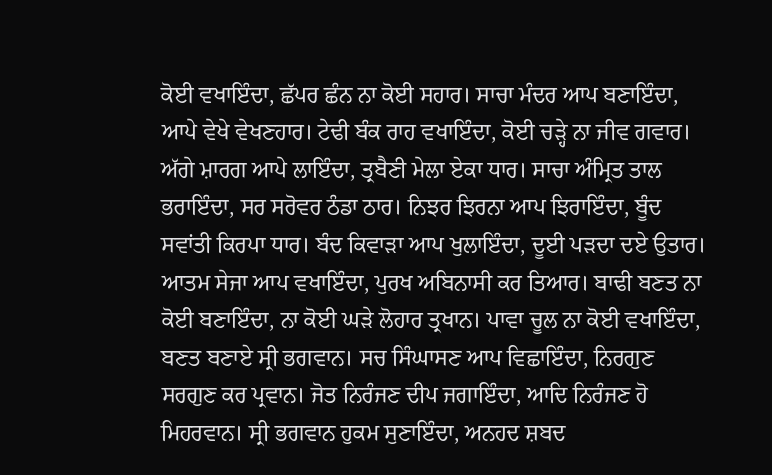ਕੋਈ ਵਖਾਇੰਦਾ, ਛੱਪਰ ਛੰਨ ਨਾ ਕੋਈ ਸਹਾਰ। ਸਾਚਾ ਮੰਦਰ ਆਪ ਬਣਾਇੰਦਾ, ਆਪੇ ਵੇਖੇ ਵੇਖਣਹਾਰ। ਟੇਢੀ ਬੰਕ ਰਾਹ ਵਖਾਇੰਦਾ, ਕੋਈ ਚੜ੍ਹੇ ਨਾ ਜੀਵ ਗਵਾਰ। ਅੱਗੇ ਮ਼ਾਰਗ ਆਪੇ ਲਾਇੰਦਾ, ਤ੍ਰਬੈਣੀ ਮੇਲਾ ਏਕਾ ਧਾਰ। ਸਾਚਾ ਅੰਮ੍ਰਿਤ ਤਾਲ ਭਰਾਇੰਦਾ, ਸਰ ਸਰੋਵਰ ਠੰਡਾ ਠਾਰ। ਨਿਝਰ ਝਿਰਨਾ ਆਪ ਝਿਰਾਇੰਦਾ, ਬੂੰਦ ਸਵਾਂਤੀ ਕਿਰਪਾ ਧਾਰ। ਬੰਦ ਕਿਵਾੜਾ ਆਪ ਖੁਲਾਇੰਦਾ, ਦੂਈ ਪੜਦਾ ਦਏ ਉਤਾਰ। ਆਤਮ ਸੇਜਾ ਆਪ ਵਖਾਇੰਦਾ, ਪੁਰਖ ਅਬਿਨਾਸੀ ਕਰ ਤਿਆਰ। ਬਾਢੀ ਬਣਤ ਨਾ ਕੋਈ ਬਣਾਇੰਦਾ, ਨਾ ਕੋਈ ਘੜੇ ਲੋਹਾਰ ਤ੍ਰਖਾਨ। ਪਾਵਾ ਚੂਲ ਨਾ ਕੋਈ ਵਖਾਇੰਦਾ, ਬਣਤ ਬਣਾਏ ਸ੍ਰੀ ਭਗਵਾਨ। ਸਚ ਸਿੰਘਾਸਣ ਆਪ ਵਿਛਾਇੰਦਾ, ਨਿਰਗੁਣ ਸਰਗੁਣ ਕਰ ਪ੍ਰਵਾਨ। ਜੋਤ ਨਿਰੰਜਣ ਦੀਪ ਜਗਾਇੰਦਾ, ਆਦਿ ਨਿਰੰਜਣ ਹੋ ਮਿਹਰਵਾਨ। ਸ੍ਰੀ ਭਗਵਾਨ ਹੁਕਮ ਸੁਣਾਇੰਦਾ, ਅਨਹਦ ਸ਼ਬਦ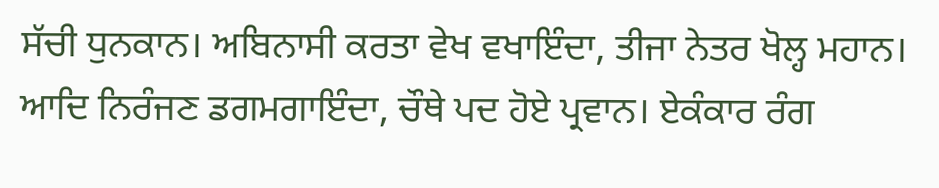ਸੱਚੀ ਧੁਨਕਾਨ। ਅਬਿਨਾਸੀ ਕਰਤਾ ਵੇਖ ਵਖਾਇੰਦਾ, ਤੀਜਾ ਨੇਤਰ ਖੋਲ੍ਹ ਮਹਾਨ। ਆਦਿ ਨਿਰੰਜਣ ਡਗਮਗਾਇੰਦਾ, ਚੌਥੇ ਪਦ ਹੋਏ ਪ੍ਰਵਾਨ। ਏਕੰਕਾਰ ਰੰਗ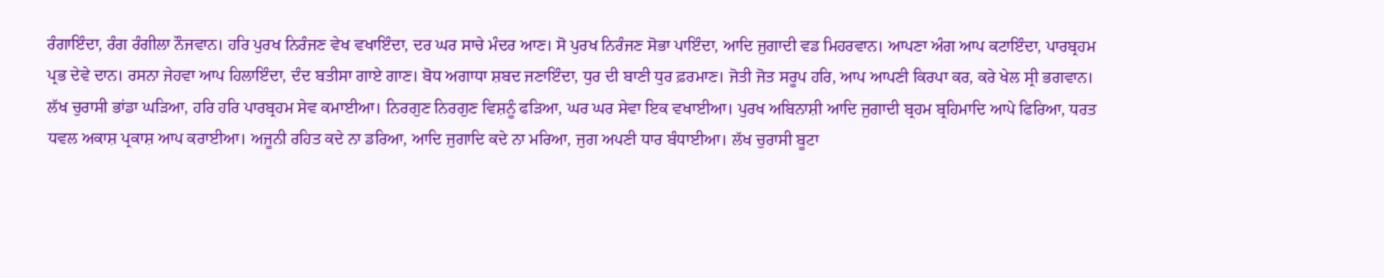ਰੰਗਾਇੰਦਾ, ਰੰਗ ਰੰਗੀਲਾ ਨੌਜਵਾਨ। ਹਰਿ ਪੁਰਖ ਨਿਰੰਜਣ ਵੇਖ ਵਖਾਇੰਦਾ, ਦਰ ਘਰ ਸਾਚੇ ਮੰਦਰ ਆਣ। ਸੋ ਪੁਰਖ ਨਿਰੰਜਣ ਸੋਭਾ ਪਾਇੰਦਾ, ਆਦਿ ਜੁਗਾਦੀ ਵਡ ਮਿਹਰਵਾਨ। ਆਪਣਾ ਅੰਗ ਆਪ ਕਟਾਇੰਦਾ, ਪਾਰਬ੍ਰਹਮ ਪ੍ਰਭ ਦੇਵੇ ਦਾਨ। ਰਸਨਾ ਜੇਹਵਾ ਆਪ ਹਿਲਾਇੰਦਾ, ਦੰਦ ਬਤੀਸਾ ਗਾਏ ਗਾਣ। ਬੋਧ ਅਗਾਧਾ ਸ਼ਬਦ ਜਣਾਇੰਦਾ, ਧੁਰ ਦੀ ਬਾਣੀ ਧੁਰ ਫ਼ਰਮਾਣ। ਜੋਤੀ ਜੋਤ ਸਰੂਪ ਹਰਿ, ਆਪ ਆਪਣੀ ਕਿਰਪਾ ਕਰ, ਕਰੇ ਖੇਲ ਸ੍ਰੀ ਭਗਵਾਨ। ਲੱਖ ਚੁਰਾਸੀ ਭਾਂਡਾ ਘੜਿਆ, ਹਰਿ ਹਰਿ ਪਾਰਬ੍ਰਹਮ ਸੇਵ ਕਮਾਈਆ। ਨਿਰਗੁਣ ਨਿਰਗੁਣ ਵਿਸ਼ਨੂੰ ਫੜਿਆ, ਘਰ ਘਰ ਸੇਵਾ ਇਕ ਵਖਾਈਆ। ਪੁਰਖ ਅਬਿਨਾਸ਼ੀ ਆਦਿ ਜੁਗਾਦੀ ਬ੍ਰਹਮ ਬ੍ਰਹਿਮਾਦਿ ਆਪੇ ਫਿਰਿਆ, ਧਰਤ ਧਵਲ ਅਕਾਸ਼ ਪ੍ਰਕਾਸ਼ ਆਪ ਕਰਾਈਆ। ਅਜੂਨੀ ਰਹਿਤ ਕਦੇ ਨਾ ਡਰਿਆ, ਆਦਿ ਜੁਗਾਦਿ ਕਦੇ ਨਾ ਮਰਿਆ, ਜੁਗ ਅਪਣੀ ਧਾਰ ਬੰਧਾਈਆ। ਲੱਖ ਚੁਰਾਸੀ ਬੂਟਾ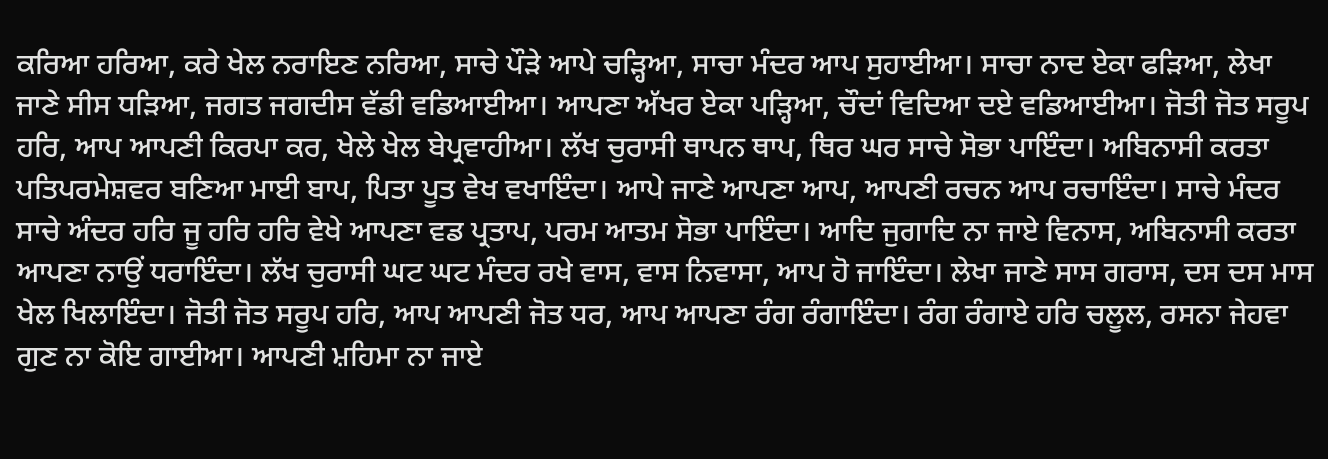ਕਰਿਆ ਹਰਿਆ, ਕਰੇ ਖੇਲ ਨਰਾਇਣ ਨਰਿਆ, ਸਾਚੇ ਪੌੜੇ ਆਪੇ ਚੜ੍ਹਿਆ, ਸਾਚਾ ਮੰਦਰ ਆਪ ਸੁਹਾਈਆ। ਸਾਚਾ ਨਾਦ ਏਕਾ ਫੜਿਆ, ਲੇਖਾ ਜਾਣੇ ਸੀਸ ਧੜਿਆ, ਜਗਤ ਜਗਦੀਸ ਵੱਡੀ ਵਡਿਆਈਆ। ਆਪਣਾ ਅੱਖਰ ਏਕਾ ਪੜ੍ਹਿਆ, ਚੌਦਾਂ ਵਿਦਿਆ ਦਏ ਵਡਿਆਈਆ। ਜੋਤੀ ਜੋਤ ਸਰੂਪ ਹਰਿ, ਆਪ ਆਪਣੀ ਕਿਰਪਾ ਕਰ, ਖੇਲੇ ਖੇਲ ਬੇਪ੍ਰਵਾਹੀਆ। ਲੱਖ ਚੁਰਾਸੀ ਥਾਪਨ ਥਾਪ, ਥਿਰ ਘਰ ਸਾਚੇ ਸੋਭਾ ਪਾਇੰਦਾ। ਅਬਿਨਾਸੀ ਕਰਤਾ ਪਤਿਪਰਮੇਸ਼ਵਰ ਬਣਿਆ ਮਾਈ ਬਾਪ, ਪਿਤਾ ਪੂਤ ਵੇਖ ਵਖਾਇੰਦਾ। ਆਪੇ ਜਾਣੇ ਆਪਣਾ ਆਪ, ਆਪਣੀ ਰਚਨ ਆਪ ਰਚਾਇੰਦਾ। ਸਾਚੇ ਮੰਦਰ ਸਾਚੇ ਅੰਦਰ ਹਰਿ ਜੂ ਹਰਿ ਹਰਿ ਵੇਖੇ ਆਪਣਾ ਵਡ ਪ੍ਰਤਾਪ, ਪਰਮ ਆਤਮ ਸੋਭਾ ਪਾਇੰਦਾ। ਆਦਿ ਜੁਗਾਦਿ ਨਾ ਜਾਏ ਵਿਨਾਸ, ਅਬਿਨਾਸੀ ਕਰਤਾ ਆਪਣਾ ਨਾਉਂ ਧਰਾਇੰਦਾ। ਲੱਖ ਚੁਰਾਸੀ ਘਟ ਘਟ ਮੰਦਰ ਰਖੇ ਵਾਸ, ਵਾਸ ਨਿਵਾਸਾ, ਆਪ ਹੋ ਜਾਇੰਦਾ। ਲੇਖਾ ਜਾਣੇ ਸਾਸ ਗਰਾਸ, ਦਸ ਦਸ ਮਾਸ ਖੇਲ ਖਿਲਾਇੰਦਾ। ਜੋਤੀ ਜੋਤ ਸਰੂਪ ਹਰਿ, ਆਪ ਆਪਣੀ ਜੋਤ ਧਰ, ਆਪ ਆਪਣਾ ਰੰਗ ਰੰਗਾਇੰਦਾ। ਰੰਗ ਰੰਗਾਏ ਹਰਿ ਚਲੂਲ, ਰਸਨਾ ਜੇਹਵਾ ਗੁਣ ਨਾ ਕੋਇ ਗਾਈਆ। ਆਪਣੀ ਮ਼ਹਿਮਾ ਨਾ ਜਾਏ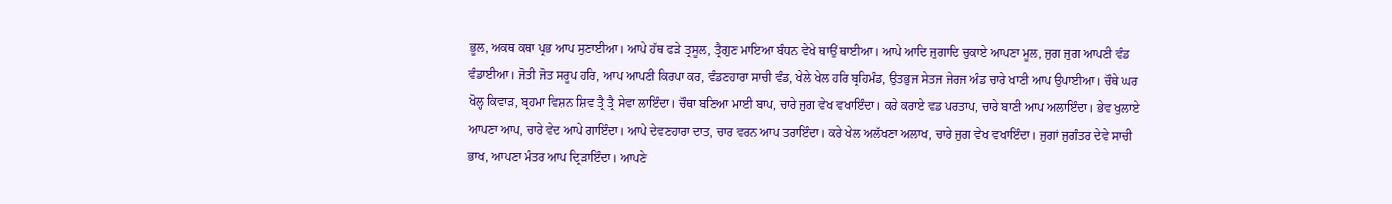ਭੂਲ, ਅਕਥ ਕਥਾ ਪ੍ਰਭ ਆਪ ਸੁਣਾਈਆ। ਆਪੇ ਹੱਥ ਫੜੇ ਤ੍ਰਸੂਲ, ਤ੍ਰੈਗੁਣ ਮਾਇਆ ਬੰਧਨ ਵੇਖੇ ਥਾਉਂ ਥਾਈਆ। ਆਪੇ ਆਦਿ ਜੁਗਾਦਿ ਚੁਕਾਏ ਆਪਣਾ ਮੂਲ, ਜੁਗ ਜੁਗ ਆਪਣੀ ਵੰਡ ਵੰਡਾਈਆ। ਜੋਤੀ ਜੋਤ ਸਰੂਪ ਹਰਿ, ਆਪ ਆਪਣੀ ਕਿਰਪਾ ਕਰ, ਵੰਡਣਹਾਰਾ ਸਾਚੀ ਵੰਡ, ਖੇਲੇ ਖੇਲ ਹਰਿ ਬ੍ਰਹਿਮੰਡ, ਉਤਭੁਜ ਸੇਤਜ ਜੇਰਜ ਅੰਡ ਚਾਰੇ ਖਾਣੀ ਆਪ ਉਪਾਈਆ। ਚੌਥੇ ਘਰ ਖੋਲ੍ਹ ਕਿਵਾੜ, ਬ੍ਰਹਮਾ ਵਿਸ਼ਨ ਸ਼ਿਵ ਤ੍ਰੈ ਤ੍ਰੈ ਸੇਵਾ ਲਾਇੰਦਾ। ਚੌਥਾ ਬਣਿਆ ਮਾਈ ਬਾਪ, ਚਾਰੇ ਜੁਗ ਵੇਖ ਵਖਾਇੰਦਾ। ਕਰੇ ਕਰਾਏ ਵਡ ਪਰਤਾਪ, ਚਾਰੇ ਬਾਣੀ ਆਪ ਅਲਾਇੰਦਾ। ਭੇਵ ਖੁਲਾਏ ਆਪਣਾ ਆਪ, ਚਾਰੇ ਵੇਦ ਆਪੇ ਗਾਇੰਦਾ। ਆਪੇ ਦੇਵਣਹਾਰਾ ਦਾਤ, ਚਾਰ ਵਰਨ ਆਪ ਤਰਾਇੰਦਾ। ਕਰੇ ਖੇਲ ਅਲੱਖਣਾ ਅਲਾਖ, ਚਾਰੇ ਜੁਗ ਵੇਖ ਵਖਾਇੰਦਾ। ਜੁਗਾਂ ਜੁਗੰਤਰ ਦੇਵੇ ਸਾਚੀ ਭਾਖ, ਆਪਣਾ ਮੰਤਰ ਆਪ ਦ੍ਰਿੜਾਇੰਦਾ। ਆਪਣੇ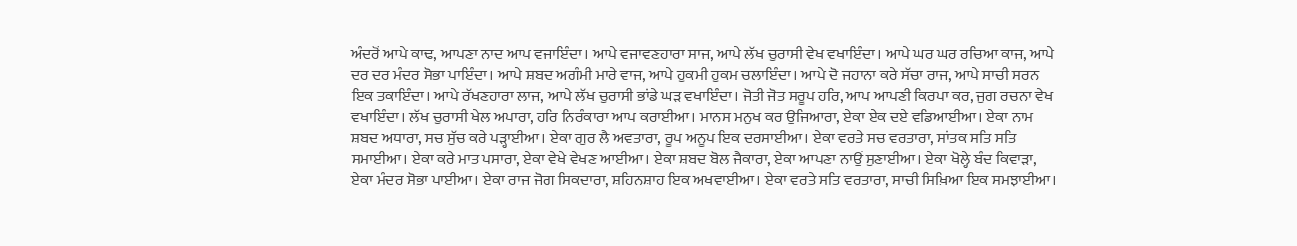ਅੰਦਰੋਂ ਆਪੇ ਕਾਢ, ਆਪਣਾ ਨਾਦ ਆਪ ਵਜਾਇੰਦਾ। ਆਪੇ ਵਜਾਵਣਹਾਰਾ ਸਾਜ, ਆਪੇ ਲੱਖ ਚੁਰਾਸੀ ਵੇਖ ਵਖਾਇੰਦਾ। ਆਪੇ ਘਰ ਘਰ ਰਚਿਆ ਕਾਜ, ਆਪੇ ਦਰ ਦਰ ਮੰਦਰ ਸੋਭਾ ਪਾਇੰਦਾ। ਆਪੇ ਸ਼ਬਦ ਅਗੰਮੀ ਮਾਰੇ ਵਾਜ, ਆਪੇ ਹੁਕਮੀ ਹੁਕਮ ਚਲਾਇੰਦਾ। ਆਪੇ ਦੋ ਜਹਾਨਾ ਕਰੇ ਸੱਚਾ ਰਾਜ, ਆਪੇ ਸਾਚੀ ਸਰਨ ਇਕ ਤਕਾਇੰਦਾ। ਆਪੇ ਰੱਖਣਹਾਰਾ ਲਾਜ, ਆਪੇ ਲੱਖ ਚੁਰਾਸੀ ਭਾਂਡੇ ਘੜ ਵਖਾਇੰਦਾ। ਜੋਤੀ ਜੋਤ ਸਰੂਪ ਹਰਿ, ਆਪ ਆਪਣੀ ਕਿਰਪਾ ਕਰ, ਜੁਗ ਰਚਨਾ ਵੇਖ ਵਖਾਇੰਦਾ। ਲੱਖ ਚੁਰਾਸੀ ਖੇਲ ਅਪਾਰਾ, ਹਰਿ ਨਿਰੰਕਾਰਾ ਆਪ ਕਰਾਈਆ। ਮਾਨਸ ਮਨੁਖ ਕਰ ਉਜਿਆਰਾ, ਏਕਾ ਏਕ ਦਏ ਵਡਿਆਈਆ। ਏਕਾ ਨਾਮ ਸ਼ਬਦ ਅਧਾਰਾ, ਸਚ ਸੁੱਚ ਕਰੇ ਪੜ੍ਹਾਈਆ। ਏਕਾ ਗੁਰ ਲੈ ਅਵਤਾਰਾ, ਰੂਪ ਅਨੂਪ ਇਕ ਦਰਸਾਈਆ। ਏਕਾ ਵਰਤੇ ਸਚ ਵਰਤਾਰਾ, ਸਾਂਤਕ ਸਤਿ ਸਤਿ ਸਮਾਈਆ। ਏਕਾ ਕਰੇ ਮਾਤ ਪਸਾਰਾ, ਏਕਾ ਵੇਖੇ ਵੇਖਣ ਆਈਆ। ਏਕਾ ਸ਼ਬਦ ਬੋਲ ਜੈਕਾਰਾ, ਏਕਾ ਆਪਣਾ ਨਾਉਂ ਸੁਣਾਈਆ। ਏਕਾ ਖੋਲ੍ਹੇ ਬੰਦ ਕਿਵਾੜਾ, ਏਕਾ ਮੰਦਰ ਸੋਭਾ ਪਾਈਆ। ਏਕਾ ਰਾਜ ਜੋਗ ਸਿਕਦਾਰਾ, ਸ਼ਹਿਨਸ਼ਾਹ ਇਕ ਅਖਵਾਈਆ। ਏਕਾ ਵਰਤੇ ਸਤਿ ਵਰਤਾਰਾ, ਸਾਚੀ ਸਿਖ਼ਿਆ ਇਕ ਸਮਝਾਈਆ।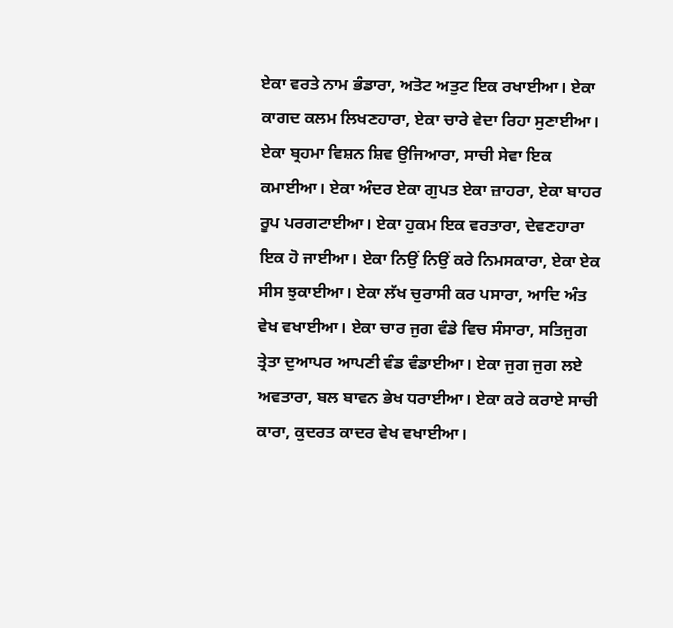ਏਕਾ ਵਰਤੇ ਨਾਮ ਭੰਡਾਰਾ, ਅਤੋਟ ਅਤੁਟ ਇਕ ਰਖਾਈਆ। ਏਕਾ ਕਾਗਦ ਕਲਮ ਲਿਖਣਹਾਰਾ, ਏਕਾ ਚਾਰੇ ਵੇਦਾ ਰਿਹਾ ਸੁਣਾਈਆ। ਏਕਾ ਬ੍ਰਹਮਾ ਵਿਸ਼ਨ ਸ਼ਿਵ ਉਜਿਆਰਾ, ਸਾਚੀ ਸੇਵਾ ਇਕ ਕਮਾਈਆ। ਏਕਾ ਅੰਦਰ ਏਕਾ ਗੁਪਤ ਏਕਾ ਜ਼ਾਹਰਾ, ਏਕਾ ਬਾਹਰ ਰੂਪ ਪਰਗਟਾਈਆ। ਏਕਾ ਹੁਕਮ ਇਕ ਵਰਤਾਰਾ, ਦੇਵਣਹਾਰਾ ਇਕ ਹੋ ਜਾਈਆ। ਏਕਾ ਨਿਉਂ ਨਿਉਂ ਕਰੇ ਨਿਮਸਕਾਰਾ, ਏਕਾ ਏਕ ਸੀਸ ਝੁਕਾਈਆ। ਏਕਾ ਲੱਖ ਚੁਰਾਸੀ ਕਰ ਪਸਾਰਾ, ਆਦਿ ਅੰਤ ਵੇਖ ਵਖਾਈਆ। ਏਕਾ ਚਾਰ ਜੁਗ ਵੰਡੇ ਵਿਚ ਸੰਸਾਰਾ, ਸਤਿਜੁਗ ਤ੍ਰੇਤਾ ਦੁਆਪਰ ਆਪਣੀ ਵੰਡ ਵੰਡਾਈਆ। ਏਕਾ ਜੁਗ ਜੁਗ ਲਏ ਅਵਤਾਰਾ, ਬਲ ਬਾਵਨ ਭੇਖ ਧਰਾਈਆ। ਏਕਾ ਕਰੇ ਕਰਾਏ ਸਾਚੀ ਕਾਰਾ, ਕੁਦਰਤ ਕਾਦਰ ਵੇਖ ਵਖਾਈਆ।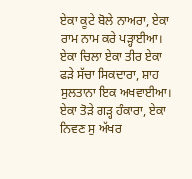ਏਕਾ ਕੂਟੇ ਬੋਲੇ ਨਾਅਰਾ, ਏਕਾ ਰਾਮ ਨਾਮ ਕਰੇ ਪੜ੍ਹਾਈਆ। ਏਕਾ ਚਿਲਾ ਏਕਾ ਤੀਰ ਏਕਾ ਫੜੇ ਸੱਚਾ ਸਿਕਦਾਰਾ, ਸ਼ਾਹ ਸੁਲਤਾਨਾ ਇਕ ਅਖਵਾਈਆ। ਏਕਾ ਤੋੜੇ ਗੜ੍ਹ ਹੰਕਾਰਾ, ਏਕਾ ਨਿਵਣ ਸੁ ਅੱਖਰ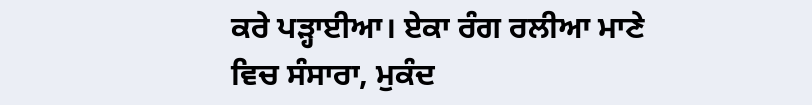ਕਰੇ ਪੜ੍ਹਾਈਆ। ਏਕਾ ਰੰਗ ਰਲੀਆ ਮਾਣੇ ਵਿਚ ਸੰਸਾਰਾ, ਮੁਕੰਦ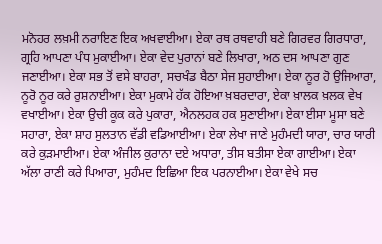ਮਨੋਹਰ ਲਖ਼ਮੀ ਨਰਾਇਣ ਇਕ ਅਖਵਾਈਆ। ਏਕਾ ਰਥ ਰਥਵਾਹੀ ਬਣੇ ਗਿਰਵਰ ਗਿਰਧਾਰਾ, ਗ੍ਰਹਿ ਆਪਣਾ ਪੰਧ ਮੁਕਾਈਆ। ਏਕਾ ਵੇਦ ਪੁਰਾਨਾਂ ਬਣੇ ਲਿਖਾਰਾ, ਅਠ ਦਸ ਆਪਣਾ ਗੁਣ ਜਣਾਈਆ। ਏਕਾ ਸਭ ਤੋਂ ਵਸੇ ਬਾਹਰਾ, ਸਚਖੰਡ ਬੈਠਾ ਸੇਜ ਸੁਹਾਈਆ। ਏਕਾ ਨੂਰ ਹੋ ਉਜਿਆਰਾ, ਨੂਰੋ ਨੂਰ ਕਰੇ ਰੁਸ਼ਨਾਈਆ। ਏਕਾ ਮੁਕਾਮੇ ਹੱਕ ਹੋਇਆ ਖ਼ਬਰਦਾਰਾ, ਏਕਾ ਖ਼ਾਲਕ ਖ਼ਲਕ ਵੇਖ ਵਖਾਈਆ। ਏਕਾ ਉਚੀ ਕੂਕ ਕਰੇ ਪੁਕਾਰਾ, ਐਨਲਹਕ ਹਕ ਸੁਣਾਈਆ। ਏਕਾ ਈਸਾ ਮੂਸਾ ਬਣੇ ਸਹਾਰਾ, ਏਕਾ ਸ਼ਾਹ ਸੁਲਤਾਨ ਵੱਡੀ ਵਡਿਆਈਆ। ਏਕਾ ਲੇਖਾ ਜਾਣੇ ਮੁਹੰਮਦੀ ਯਾਰਾ, ਚਾਰ ਯਾਰੀ ਕਰੇ ਕੁੜਮਾਈਆ। ਏਕਾ ਅੰਜੀਲ ਕੁਰਾਨਾ ਦਏ ਅਧਾਰਾ, ਤੀਸ ਬਤੀਸਾ ਏਕਾ ਗਾਈਆ। ਏਕਾ ਅੱਲਾ ਰਾਣੀ ਕਰੇ ਪਿਆਰਾ, ਮੁਹੰਮਦ ਇਛਿਆ ਇਕ ਪਰਨਾਈਆ। ਏਕਾ ਵੇਖੇ ਸਚ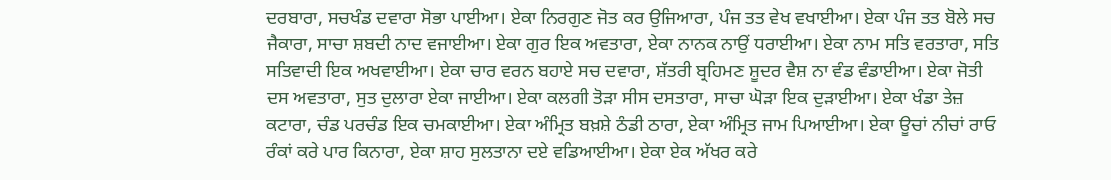ਦਰਬਾਰਾ, ਸਚਖੰਡ ਦਵਾਰਾ ਸੋਭਾ ਪਾਈਆ। ਏਕਾ ਨਿਰਗੁਣ ਜੋਤ ਕਰ ਉਜਿਆਰਾ, ਪੰਜ ਤਤ ਵੇਖ ਵਖਾਈਆ। ਏਕਾ ਪੰਜ ਤਤ ਬੋਲੇ ਸਚ ਜੈਕਾਰਾ, ਸਾਚਾ ਸ਼ਬਦੀ ਨਾਦ ਵਜਾਈਆ। ਏਕਾ ਗੁਰ ਇਕ ਅਵਤਾਰਾ, ਏਕਾ ਨਾਨਕ ਨਾਉਂ ਧਰਾਈਆ। ਏਕਾ ਨਾਮ ਸਤਿ ਵਰਤਾਰਾ, ਸਤਿ ਸਤਿਵਾਦੀ ਇਕ ਅਖਵਾਈਆ। ਏਕਾ ਚਾਰ ਵਰਨ ਬਹਾਏ ਸਚ ਦਵਾਰਾ, ਸ਼ੱਤਰੀ ਬ੍ਰਹਿਮਣ ਸ਼ੂਦਰ ਵੈਸ਼ ਨਾ ਵੰਡ ਵੰਡਾਈਆ। ਏਕਾ ਜੋਤੀ  ਦਸ ਅਵਤਾਰਾ, ਸੁਤ ਦੁਲਾਰਾ ਏਕਾ ਜਾਈਆ। ਏਕਾ ਕਲਗੀ ਤੋੜਾ ਸੀਸ ਦਸਤਾਰਾ, ਸਾਚਾ ਘੋੜਾ ਇਕ ਦੁੜਾਈਆ। ਏਕਾ ਖੰਡਾ ਤੇਜ਼ ਕਟਾਰਾ, ਚੰਡ ਪਰਚੰਡ ਇਕ ਚਮਕਾਈਆ। ਏਕਾ ਅੰਮ੍ਰਿਤ ਬਖ਼ਸ਼ੇ ਠੰਡੀ ਠਾਰਾ, ਏਕਾ ਅੰਮ੍ਰਿਤ ਜਾਮ ਪਿਆਈਆ। ਏਕਾ ਊਚਾਂ ਨੀਚਾਂ ਰਾਓ ਰੰਕਾਂ ਕਰੇ ਪਾਰ ਕਿਨਾਰਾ, ਏਕਾ ਸ਼ਾਹ ਸੁਲਤਾਨਾ ਦਏ ਵਡਿਆਈਆ। ਏਕਾ ਏਕ ਅੱਖਰ ਕਰੇ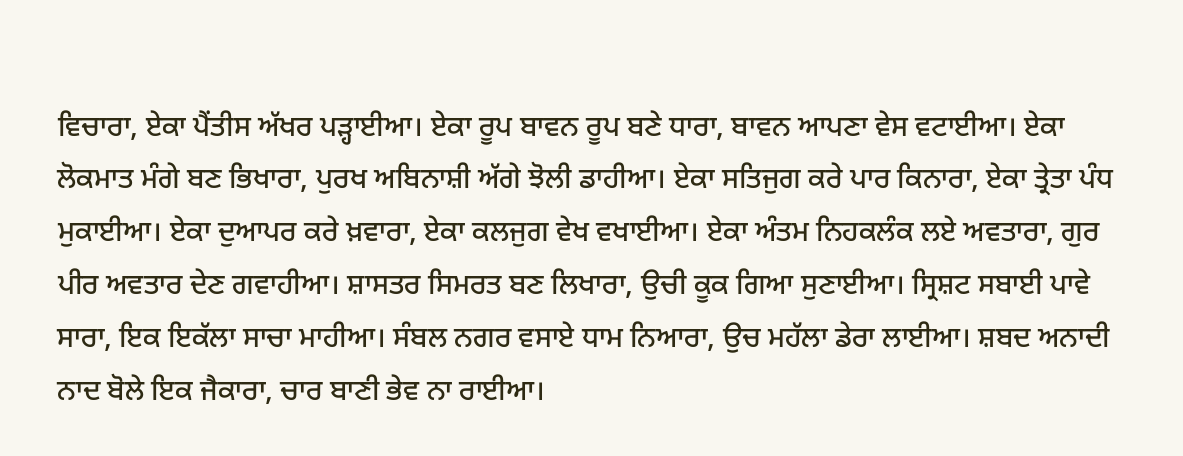ਵਿਚਾਰਾ, ਏਕਾ ਪੈਂਤੀਸ ਅੱਖਰ ਪੜ੍ਹਾਈਆ। ਏਕਾ ਰੂਪ ਬਾਵਨ ਰੂਪ ਬਣੇ ਧਾਰਾ, ਬਾਵਨ ਆਪਣਾ ਵੇਸ ਵਟਾਈਆ। ਏਕਾ ਲੋਕਮਾਤ ਮੰਗੇ ਬਣ ਭਿਖਾਰਾ, ਪੁਰਖ ਅਬਿਨਾਸ਼ੀ ਅੱਗੇ ਝੋਲੀ ਡਾਹੀਆ। ਏਕਾ ਸਤਿਜੁਗ ਕਰੇ ਪਾਰ ਕਿਨਾਰਾ, ਏਕਾ ਤ੍ਰੇਤਾ ਪੰਧ ਮੁਕਾਈਆ। ਏਕਾ ਦੁਆਪਰ ਕਰੇ ਖ਼ਵਾਰਾ, ਏਕਾ ਕਲਜੁਗ ਵੇਖ ਵਖਾਈਆ। ਏਕਾ ਅੰਤਮ ਨਿਹਕਲੰਕ ਲਏ ਅਵਤਾਰਾ, ਗੁਰ ਪੀਰ ਅਵਤਾਰ ਦੇਣ ਗਵਾਹੀਆ। ਸ਼ਾਸਤਰ ਸਿਮਰਤ ਬਣ ਲਿਖਾਰਾ, ਉਚੀ ਕੂਕ ਗਿਆ ਸੁਣਾਈਆ। ਸ੍ਰਿਸ਼ਟ ਸਬਾਈ ਪਾਵੇ ਸਾਰਾ, ਇਕ ਇਕੱਲਾ ਸਾਚਾ ਮਾਹੀਆ। ਸੰਬਲ ਨਗਰ ਵਸਾਏ ਧਾਮ ਨਿਆਰਾ, ਉਚ ਮਹੱਲਾ ਡੇਰਾ ਲਾਈਆ। ਸ਼ਬਦ ਅਨਾਦੀ ਨਾਦ ਬੋਲੇ ਇਕ ਜੈਕਾਰਾ, ਚਾਰ ਬਾਣੀ ਭੇਵ ਨਾ ਰਾਈਆ।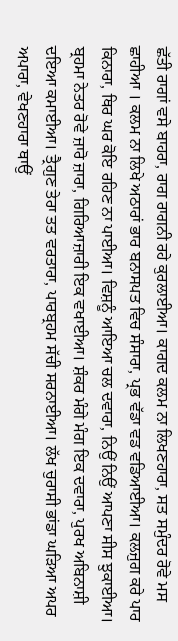ਛੱਤੀ ਰਾਗਾਂ ਵਸੇ ਬਾਹਰਾ, ਰਾਗ ਰਾਗਨੀ ਰਹੇ ਕੁਰਲਾਈਆ। ਕਾਗਦ ਕਲਮ ਨਾ ਲਿਖਣਹਾਰਾ, ਸਤ ਸਮੁੰਦਰ ਰੋਵੇ ਮਸ ਛਾਹੀਆ । ਕਲਮ ਨਾ ਲਿਖੇ ਅਠਾਰਾਂ ਭਾਰ ਬਨਾਸਪਤ ਵਿਚ ਸੰਸਾਰਾ, ਪ੍ਰਭ ਵੱਡਾ ਵਡ ਵਡਿਆਈਆ। ਕਲਜੁਗ ਕਰੇ ਪਾਰ ਕਿਨਾਰਾ, ਥਿਰ ਘਰ ਕੋਇ ਰਹਿਣ ਨਾ ਪਾਈਆ। ਵਿਸ਼ਨੂੰ ਆਇਆ ਚਲ ਦਵਾਰਾ, ਨਿਉਂ ਨਿਉਂ ਆਪਣਾ ਸੀਸ ਝੁਕਾਈਆ। ਬ੍ਰਹਮਾ ਨੇਤਰ ਰੋਵੇ ਜ਼ਾਰੋ ਜ਼ਾਰਾ, ਗਿਰਿਆਜ਼ਾਰੀ ਇਕ ਵਖਾਈਆ। ਸ਼ੰਕਰ ਮੰਗੇ ਮੰਗ ਇਕ ਦਵਾਰਾ, ਪੁਰਖ ਅਬਿਨਾਸ਼ੀ ਦਇਆ ਕਮਾਈਆ। ਤ੍ਰੈਗੁਣ ਤੇਰਾ ਤਤ ਵਰਤਾਰਾ, ਪਾਰਬ੍ਰਹਮ ਸੱਚੀ ਸਰਨਾਈਆ। ਲੱਖ ਚੁਰਾਸੀ ਭਾਂਡਾ ਘੜਿਆ ਅਪਰ ਅਪਾਰਾ, ਵੇਖਣਹਾਰਾ ਥਾਉਂ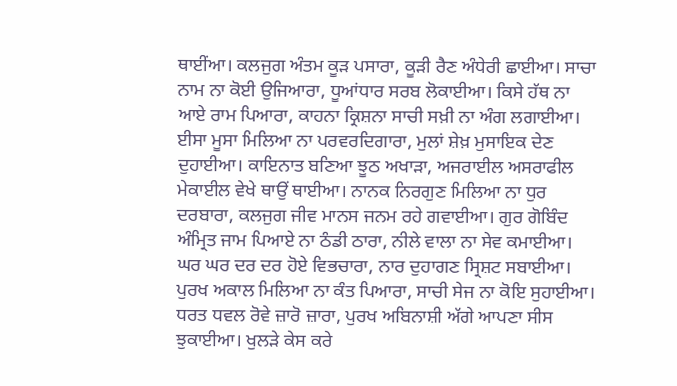ਥਾਈਂਆ। ਕਲਜੁਗ ਅੰਤਮ ਕੂੜ ਪਸਾਰਾ, ਕੂੜੀ ਰੈਣ ਅੰਧੇਰੀ ਛਾਈਆ। ਸਾਚਾ ਨਾਮ ਨਾ ਕੋਈ ਉਜਿਆਰਾ, ਧੂਆਂਧਾਰ ਸਰਬ ਲੋਕਾਈਆ। ਕਿਸੇ ਹੱਥ ਨਾ ਆਏ ਰਾਮ ਪਿਆਰਾ, ਕਾਹਨਾ ਕ੍ਰਿਸ਼ਨਾ ਸਾਚੀ ਸਖ਼ੀ ਨਾ ਅੰਗ ਲਗਾਈਆ। ਈਸਾ ਮੂਸਾ ਮਿਲਿਆ ਨਾ ਪਰਵਰਦਿਗਾਰਾ, ਮੁਲਾਂ ਸ਼ੇਖ਼ ਮੁਸਾਇਕ ਦੇਣ ਦੁਹਾਈਆ। ਕਾਇਨਾਤ ਬਣਿਆ ਝੂਠ ਅਖਾੜਾ, ਅਜਰਾਈਲ ਅਸਰਾਫੀਲ ਮੇਕਾਈਲ ਵੇਖੇ ਥਾਉਂ ਥਾਈਆ। ਨਾਨਕ ਨਿਰਗੁਣ ਮਿਲਿਆ ਨਾ ਧੁਰ ਦਰਬਾਰਾ, ਕਲਜੁਗ ਜੀਵ ਮਾਨਸ ਜਨਮ ਰਹੇ ਗਵਾਈਆ। ਗੁਰ ਗੋਬਿੰਦ ਅੰਮ੍ਰਿਤ ਜਾਮ ਪਿਆਏ ਨਾ ਠੰਡੀ ਠਾਰਾ, ਨੀਲੇ ਵਾਲਾ ਨਾ ਸੇਵ ਕਮਾਈਆ। ਘਰ ਘਰ ਦਰ ਦਰ ਹੋਏ ਵਿਭਚਾਰਾ, ਨਾਰ ਦੁਹਾਗਣ ਸ੍ਰਿਸ਼ਟ ਸਬਾਈਆ। ਪੁਰਖ ਅਕਾਲ ਮਿਲਿਆ ਨਾ ਕੰਤ ਪਿਆਰਾ, ਸਾਚੀ ਸੇਜ ਨਾ ਕੋਇ ਸੁਹਾਈਆ। ਧਰਤ ਧਵਲ ਰੋਵੇ ਜ਼ਾਰੋ ਜ਼ਾਰਾ, ਪੁਰਖ ਅਬਿਨਾਸ਼ੀ ਅੱਗੇ ਆਪਣਾ ਸੀਸ ਝੁਕਾਈਆ। ਖੁਲੜੇ ਕੇਸ ਕਰੇ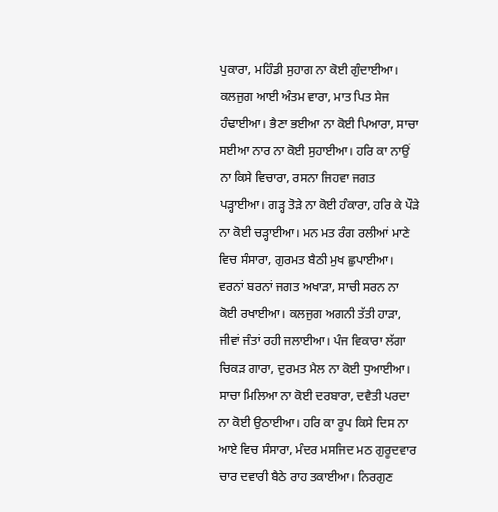ਪੁਕਾਰਾ, ਮਹਿੰਡੀ ਸੁਹਾਗ ਨਾ ਕੋਈ ਗੁੰਦਾਈਆ। ਕਲਜੁਗ ਆਈ ਅੰਤਮ ਵਾਰਾ, ਮਾਤ ਪਿਤ ਸੇਜ ਹੰਢਾਈਆ। ਭੈਣਾ ਭਈਆ ਨਾ ਕੋਈ ਪਿਆਰਾ, ਸਾਚਾ ਸਈਆ ਨਾਰ ਨਾ ਕੋਈ ਸੁਹਾਈਆ। ਹਰਿ ਕਾ ਨਾਉਂ ਨਾ ਕਿਸੇ ਵਿਚਾਰਾ, ਰਸਨਾ ਜਿਹਵਾ ਜਗਤ ਪੜ੍ਹਾਈਆ। ਗੜ੍ਹ ਤੋੜੇ ਨਾ ਕੋਈ ਹੰਕਾਰਾ, ਹਰਿ ਕੇ ਪੌੜੇ ਨਾ ਕੋਈ ਚੜ੍ਹਾਈਆ। ਮਨ ਮਤ ਰੰਗ ਰਲੀਆਂ ਮਾਣੇ ਵਿਚ ਸੰਸਾਰਾ, ਗੁਰਮਤ ਬੈਠੀ ਮੁਖ ਛੁਪਾਈਆ। ਵਰਨਾਂ ਬਰਨਾਂ ਜਗਤ ਅਖਾੜਾ, ਸਾਚੀ ਸਰਨ ਨਾ ਕੋਈ ਰਖਾਈਆ। ਕਲਜੁਗ ਅਗਨੀ ਤੱਤੀ ਹਾੜਾ, ਜੀਵਾਂ ਜੰਤਾਂ ਰਹੀ ਜਲਾਈਆ। ਪੰਜ ਵਿਕਾਰਾ ਲੱਗਾ ਚਿਕੜ ਗਾਰਾ, ਦੁਰਮਤ ਮੈਲ ਨਾ ਕੋਈ ਧੁਆਈਆ। ਸਾਚਾ ਮਿਲਿਆ ਨਾ ਕੋਈ ਦਰਬਾਰਾ, ਦਵੈਤੀ ਪਰਦਾ ਨਾ ਕੋਈ ਉਠਾਈਆ। ਹਰਿ ਕਾ ਰੂਪ ਕਿਸੇ ਦਿਸ ਨਾ ਆਏ ਵਿਚ ਸੰਸਾਰਾ, ਮੰਦਰ ਮਸਜਿਦ ਮਠ ਗੁਰੂਦਵਾਰ ਚਾਰ ਦਵਾਰੀ ਬੈਠੇ ਰਾਹ ਤਕਾਈਆ। ਨਿਰਗੁਣ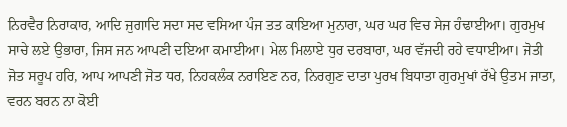ਨਿਰਵੈਰ ਨਿਰਾਕਾਰ, ਆਦਿ ਜੁਗਾਦਿ ਸਦਾ ਸਦ ਵਸਿਆ ਪੰਜ ਤਤ ਕਾਇਆ ਮੁਨਾਰਾ, ਘਰ ਘਰ ਵਿਚ ਸੇਜ ਹੰਢਾਈਆ। ਗੁਰਮੁਖ ਸਾਚੇ ਲਏ ਉਭਾਰਾ, ਜਿਸ ਜਨ ਆਪਣੀ ਦਇਆ ਕਮਾਈਆ। ਮੇਲ ਮਿਲਾਏ ਧੁਰ ਦਰਬਾਰਾ, ਘਰ ਵੱਜਦੀ ਰਹੇ ਵਧਾਈਆ। ਜੋਤੀ ਜੋਤ ਸਰੂਪ ਹਰਿ, ਆਪ ਆਪਣੀ ਜੋਤ ਧਰ, ਨਿਹਕਲੰਕ ਨਰਾਇਣ ਨਰ, ਨਿਰਗੁਣ ਦਾਤਾ ਪੁਰਖ ਬਿਧਾਤਾ ਗੁਰਮੁਖਾਂ ਰੱਖੇ ਉਤਮ ਜਾਤਾ, ਵਰਨ ਬਰਨ ਨਾ ਕੋਈ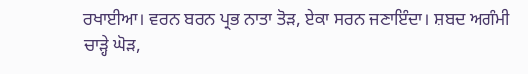ਰਖਾਈਆ। ਵਰਨ ਬਰਨ ਪ੍ਰਭ ਨਾਤਾ ਤੋੜ, ਏਕਾ ਸਰਨ ਜਣਾਇੰਦਾ। ਸ਼ਬਦ ਅਗੰਮੀ ਚਾੜ੍ਹੇ ਘੋੜ,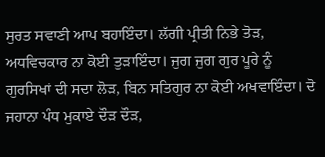ਸੁਰਤ ਸਵਾਣੀ ਆਪ ਬਹਾਇੰਦਾ। ਲੱਗੀ ਪ੍ਰੀਤੀ ਨਿਭੇ ਤੋੜ, ਅਧਵਿਚਕਾਰ ਨਾ ਕੋਈ ਤੁੜਾਇੰਦਾ। ਜੁਗ ਜੁਗ ਗੁਰ ਪੂਰੇ ਨੂੰ ਗੁਰਸਿਖਾਂ ਦੀ ਸਦਾ ਲੋੜ, ਬਿਨ ਸਤਿਗੁਰ ਨਾ ਕੋਈ ਅਖਵਾਇੰਦਾ। ਦੋ ਜਹਾਨਾ ਪੰਧ ਮੁਕਾਏ ਦੌੜ ਦੌੜ,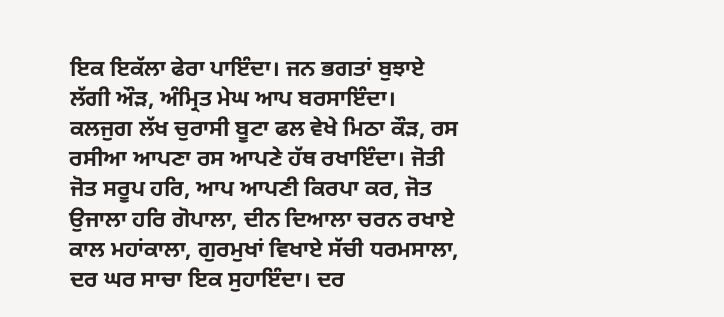ਇਕ ਇਕੱਲਾ ਫੇਰਾ ਪਾਇੰਦਾ। ਜਨ ਭਗਤਾਂ ਬੁਝਾਏ ਲੱਗੀ ਔੜ, ਅੰਮ੍ਰਿਤ ਮੇਘ ਆਪ ਬਰਸਾਇੰਦਾ। ਕਲਜੁਗ ਲੱਖ ਚੁਰਾਸੀ ਬੂਟਾ ਫਲ ਵੇਖੇ ਮਿਠਾ ਕੌੜ, ਰਸ ਰਸੀਆ ਆਪਣਾ ਰਸ ਆਪਣੇ ਹੱਥ ਰਖਾਇੰਦਾ। ਜੋਤੀ ਜੋਤ ਸਰੂਪ ਹਰਿ, ਆਪ ਆਪਣੀ ਕਿਰਪਾ ਕਰ, ਜੋਤ ਉਜਾਲਾ ਹਰਿ ਗੋਪਾਲਾ, ਦੀਨ ਦਿਆਲਾ ਚਰਨ ਰਖਾਏ ਕਾਲ ਮਹਾਂਕਾਲਾ, ਗੁਰਮੁਖਾਂ ਵਿਖਾਏ ਸੱਚੀ ਧਰਮਸਾਲਾ, ਦਰ ਘਰ ਸਾਚਾ ਇਕ ਸੁਹਾਇੰਦਾ। ਦਰ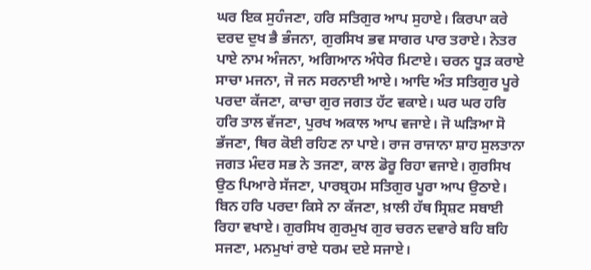ਘਰ ਇਕ ਸੁਹੰਜਣਾ, ਹਰਿ ਸਤਿਗੁਰ ਆਪ ਸੁਹਾਏ। ਕਿਰਪਾ ਕਰੇ ਦਰਦ ਦੁਖ ਭੈ ਭੰਜਨਾ, ਗੁਰਸਿਖ ਭਵ ਸਾਗਰ ਪਾਰ ਤਰਾਏ। ਨੇਤਰ ਪਾਏ ਨਾਮ ਅੰਜਨਾ, ਅਗਿਆਨ ਅੰਧੇਰ ਮਿਟਾਏ। ਚਰਨ ਧੂੜ ਕਰਾਏ ਸਾਚਾ ਮਜਨਾ, ਜੋ ਜਨ ਸਰਨਾਈ ਆਏ। ਆਦਿ ਅੰਤ ਸਤਿਗੁਰ ਪੂਰੇ ਪਰਦਾ ਕੱਜਣਾ, ਕਾਚਾ ਗੁਰ ਜਗਤ ਹੱਟ ਵਕਾਏ। ਘਰ ਘਰ ਹਰਿ ਹਰਿ ਤਾਲ ਵੱਜਣਾ, ਪੁਰਖ ਅਕਾਲ ਆਪ ਵਜਾਏ। ਜੋ ਘੜਿਆ ਸੋ ਭੱਜਣਾ, ਥਿਰ ਕੋਈ ਰਹਿਣ ਨਾ ਪਾਏ। ਰਾਜ ਰਾਜਾਨਾ ਸ਼ਾਹ ਸੁਲਤਾਨਾ ਜਗਤ ਮੰਦਰ ਸਭ ਨੇ ਤਜਣਾ, ਕਾਲ ਡੋਰੂ ਰਿਹਾ ਵਜਾਏ। ਗੁਰਸਿਖ ਉਠ ਪਿਆਰੇ ਸੱਜਣਾ, ਪਾਰਬ੍ਰਹਮ ਸਤਿਗੁਰ ਪੂਰਾ ਆਪ ਉਠਾਏ। ਬਿਨ ਹਰਿ ਪਰਦਾ ਕਿਸੇ ਨਾ ਕੱਜਣਾ, ਖ਼ਾਲੀ ਹੱਥ ਸ੍ਰਿਸ਼ਟ ਸਬਾਈ ਰਿਹਾ ਵਖਾਏ। ਗੁਰਸਿਖ ਗੁਰਮੁਖ ਗੁਰ ਚਰਨ ਦਵਾਰੇ ਬਹਿ ਬਹਿ ਸਜਣਾ, ਮਨਮੁਖਾਂ ਰਾਏ ਧਰਮ ਦਏ ਸਜਾਏ।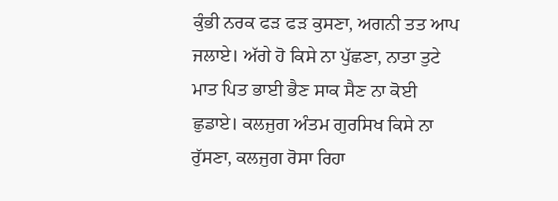ਕੁੰਭੀ ਨਰਕ ਫੜ ਫੜ ਕੁਸਣਾ, ਅਗਨੀ ਤਤ ਆਪ ਜਲਾਏ। ਅੱਗੇ ਹੋ ਕਿਸੇ ਨਾ ਪੁੱਛਣਾ, ਨਾਤਾ ਤੁਟੇ ਮਾਤ ਪਿਤ ਭਾਈ ਭੈਣ ਸਾਕ ਸੈਣ ਨਾ ਕੋਈ ਛੁਡਾਏ। ਕਲਜੁਗ ਅੰਤਮ ਗੁਰਸਿਖ ਕਿਸੇ ਨਾ ਰੁੱਸਣਾ, ਕਲਜੁਗ ਰੋਸਾ ਰਿਹਾ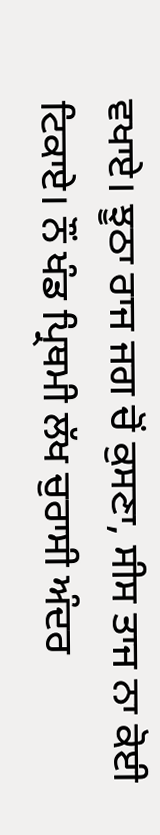ਵਖਾਏ। ਝੂਠਾ ਰਾਜ ਜਗ ਚੋਂ ਕੁਸਣਾ, ਸੀਸ ਤਾਜ ਨਾ ਕੋਈ ਟਿਕਾਏ। ਨੌਂ ਖੰਡ ਪ੍ਰਿਥਮੀ ਲੱਖ ਚੁਰਾਸੀ ਅੰਦਰ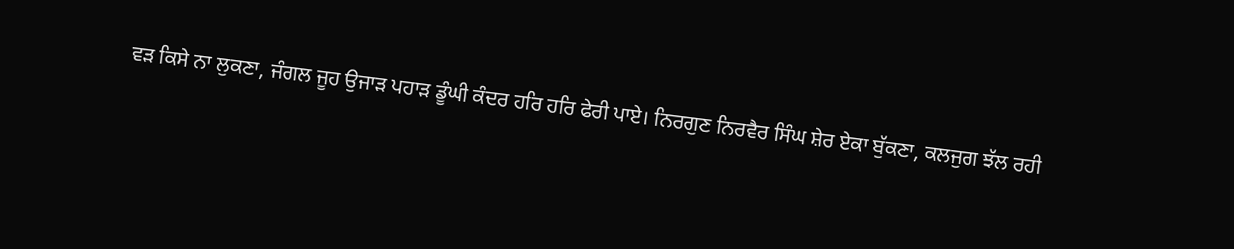ਵੜ ਕਿਸੇ ਨਾ ਲੁਕਣਾ, ਜੰਗਲ ਜੂਹ ਉਜਾੜ ਪਹਾੜ ਡੂੰਘੀ ਕੰਦਰ ਹਰਿ ਹਰਿ ਫੇਰੀ ਪਾਏ। ਨਿਰਗੁਣ ਨਿਰਵੈਰ ਸਿੰਘ ਸ਼ੇਰ ਏਕਾ ਬੁੱਕਣਾ, ਕਲਜੁਗ ਝੱਲ ਰਹੀ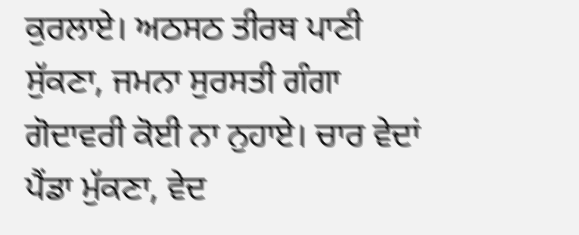ਕੁਰਲਾਏ। ਅਠਸਠ ਤੀਰਥ ਪਾਣੀ ਸੁੱਕਣਾ, ਜਮਨਾ ਸੁਰਸਤੀ ਗੰਗਾ ਗੋਦਾਵਰੀ ਕੋਈ ਨਾ ਨੁਹਾਏ। ਚਾਰ ਵੇਦਾਂ ਪੈਂਡਾ ਮੁੱਕਣਾ, ਵੇਦ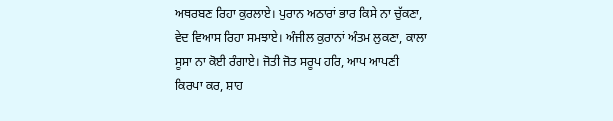ਅਥਰਬਣ ਰਿਹਾ ਕੁਰਲਾਏ। ਪੁਰਾਨ ਅਠਾਰਾਂ ਭਾਰ ਕਿਸੇ ਨਾ ਚੁੱਕਣਾ, ਵੇਦ ਵਿਆਸ ਰਿਹਾ ਸਮਝਾਏ। ਅੰਜੀਲ ਕੁਰਾਨਾਂ ਅੰਤਮ ਲੁਕਣਾ, ਕਾਲਾ ਸੂਸਾ ਨਾ ਕੋਈ ਰੰਗਾਏ। ਜੋਤੀ ਜੋਤ ਸਰੂਪ ਹਰਿ, ਆਪ ਆਪਣੀ ਕਿਰਪਾ ਕਰ, ਸ਼ਾਹ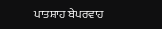ਪਾਤਸ਼ਾਹ ਬੇਪਰਵਾਹ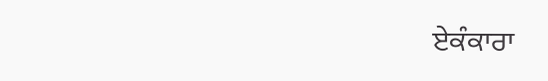ਏਕੰਕਾਰਾ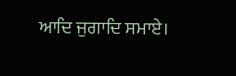ਆਦਿ ਜੁਗਾਦਿ ਸਮਾਏ।